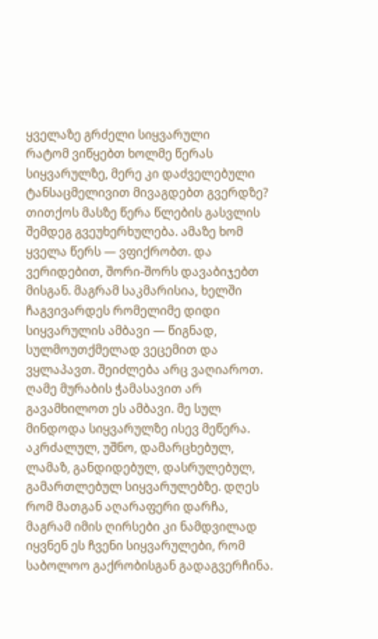ყველაზე გრძელი სიყვარული
რატომ ვიწყებთ ხოლმე წერას სიყვარულზე, მერე კი დაძველებული ტანსაცმელივით მივაგდებთ გვერდზე? თითქოს მასზე წერა წლების გასვლის შემდეგ გვეუხერხულება. ამაზე ხომ ყველა წერს — ვფიქრობთ. და ვერიდებით, შორი-შორს დავაბიჯებთ მისგან. მაგრამ საკმარისია, ხელში ჩაგვივარდეს რომელიმე დიდი სიყვარულის ამბავი — წიგნად, სულმოუთქმელად ვეცემით და ვყლაპავთ. შეიძლება არც ვაღიაროთ. ღამე მურაბის ჭამასავით არ გავამხილოთ ეს ამბავი. მე სულ მინდოდა სიყვარულზე ისევ მეწერა. აკრძალულ, უშნო, დამარცხებულ, ლამაზ, განდიდებულ, დასრულებულ, გამართლებულ სიყვარულებზე. დღეს რომ მათგან აღარაფერი დარჩა, მაგრამ იმის ღირსები კი ნამდვილად იყვნენ ეს ჩვენი სიყვარულები, რომ საბოლოო გაქრობისგან გადაგვერჩინა.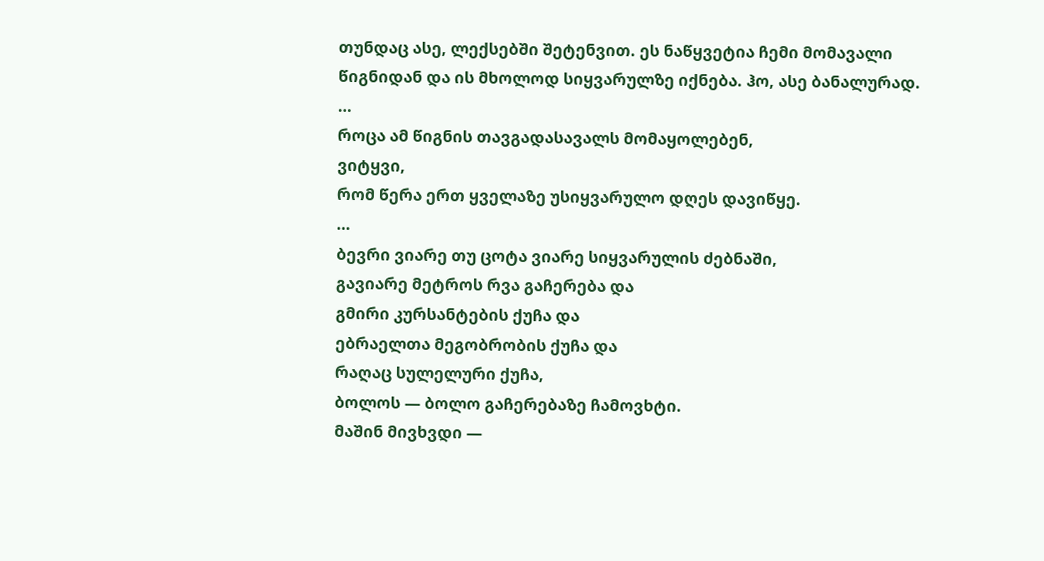თუნდაც ასე, ლექსებში შეტენვით. ეს ნაწყვეტია ჩემი მომავალი წიგნიდან და ის მხოლოდ სიყვარულზე იქნება. ჰო, ასე ბანალურად.
…
როცა ამ წიგნის თავგადასავალს მომაყოლებენ,
ვიტყვი,
რომ წერა ერთ ყველაზე უსიყვარულო დღეს დავიწყე.
…
ბევრი ვიარე თუ ცოტა ვიარე სიყვარულის ძებნაში,
გავიარე მეტროს რვა გაჩერება და
გმირი კურსანტების ქუჩა და
ებრაელთა მეგობრობის ქუჩა და
რაღაც სულელური ქუჩა,
ბოლოს — ბოლო გაჩერებაზე ჩამოვხტი.
მაშინ მივხვდი —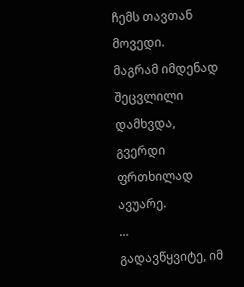ჩემს თავთან მოვედი.
მაგრამ იმდენად შეცვლილი დამხვდა,
გვერდი ფრთხილად ავუარე.
…
გადავწყვიტე, იმ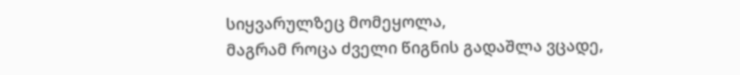სიყვარულზეც მომეყოლა,
მაგრამ როცა ძველი წიგნის გადაშლა ვცადე,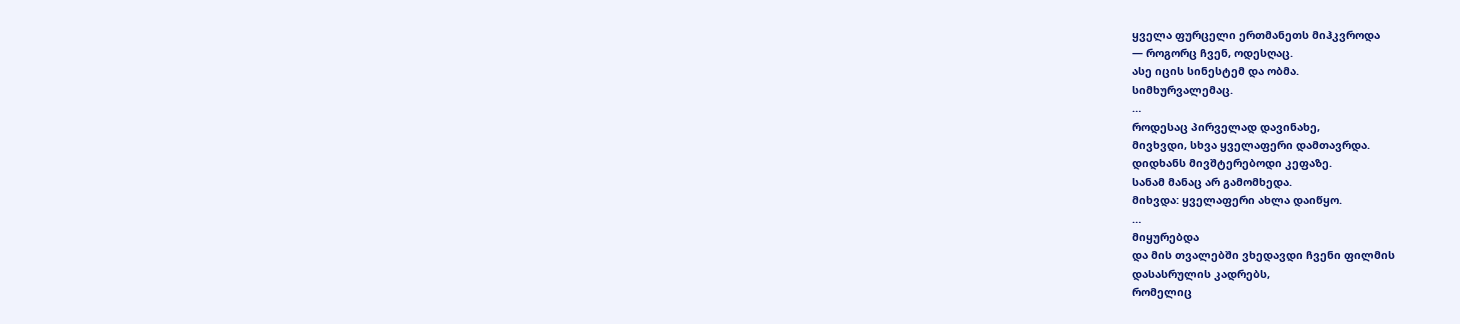ყველა ფურცელი ერთმანეთს მიჰკვროდა
— როგორც ჩვენ, ოდესღაც.
ასე იცის სინესტემ და ობმა.
სიმხურვალემაც.
…
როდესაც პირველად დავინახე,
მივხვდი, სხვა ყველაფერი დამთავრდა.
დიდხანს მივშტერებოდი კეფაზე.
სანამ მანაც არ გამომხედა.
მიხვდა: ყველაფერი ახლა დაიწყო.
…
მიყურებდა
და მის თვალებში ვხედავდი ჩვენი ფილმის
დასასრულის კადრებს,
რომელიც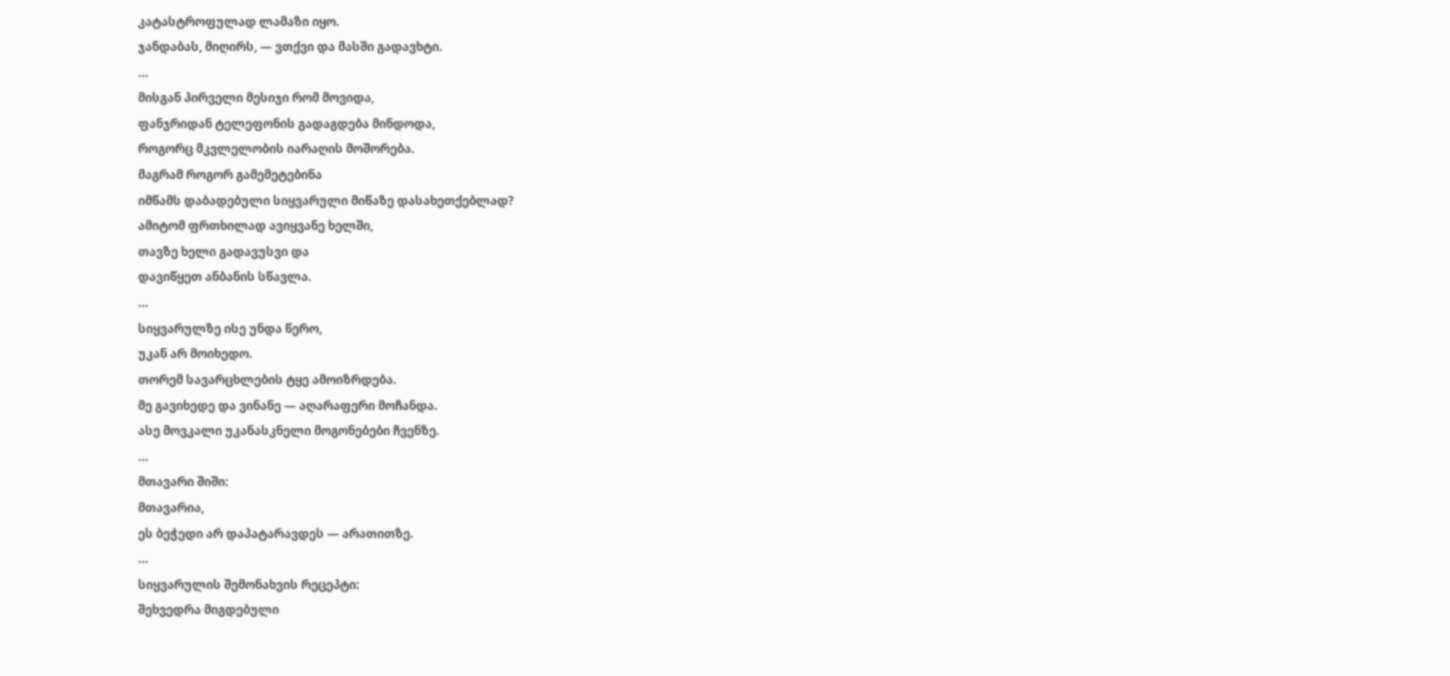კატასტროფულად ლამაზი იყო.
ჯანდაბას, მიღირს, — ვთქვი და მასში გადავხტი.
…
მისგან პირველი მესიჯი რომ მოვიდა,
ფანჯრიდან ტელეფონის გადაგდება მინდოდა,
როგორც მკვლელობის იარაღის მოშორება.
მაგრამ როგორ გამემეტებინა
იმწამს დაბადებული სიყვარული მიწაზე დასახეთქებლად?
ამიტომ ფრთხილად ავიყვანე ხელში,
თავზე ხელი გადავუსვი და
დავიწყეთ ანბანის სწავლა.
…
სიყვარულზე ისე უნდა წერო,
უკან არ მოიხედო.
თორემ სავარცხლების ტყე ამოიზრდება.
მე გავიხედე და ვინანე — აღარაფერი მოჩანდა.
ასე მოვკალი უკანასკნელი მოგონებები ჩვენზე.
…
მთავარი შიში:
მთავარია,
ეს ბეჭედი არ დაპატარავდეს — არათითზე.
…
სიყვარულის შემონახვის რეცეპტი:
შეხვედრა მიგდებული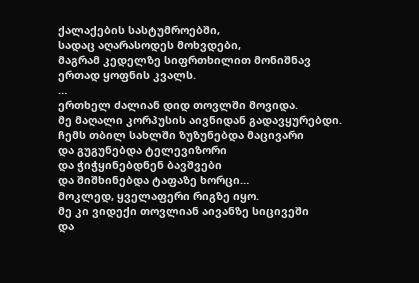ქალაქების სასტუმროებში,
სადაც აღარასოდეს მოხვდები,
მაგრამ კედელზე სიფრთხილით მონიშნავ
ერთად ყოფნის კვალს.
…
ერთხელ ძალიან დიდ თოვლში მოვიდა.
მე მაღალი კორპუსის აივნიდან გადავყურებდი.
ჩემს თბილ სახლში ზუზუნებდა მაცივარი
და გუგუნებდა ტელევიზორი
და ჭიჭყინებდნენ ბავშვები
და შიშხინებდა ტაფაზე ხორცი…
მოკლედ, ყველაფერი რიგზე იყო.
მე კი ვიდექი თოვლიან აივანზე სიცივეში
და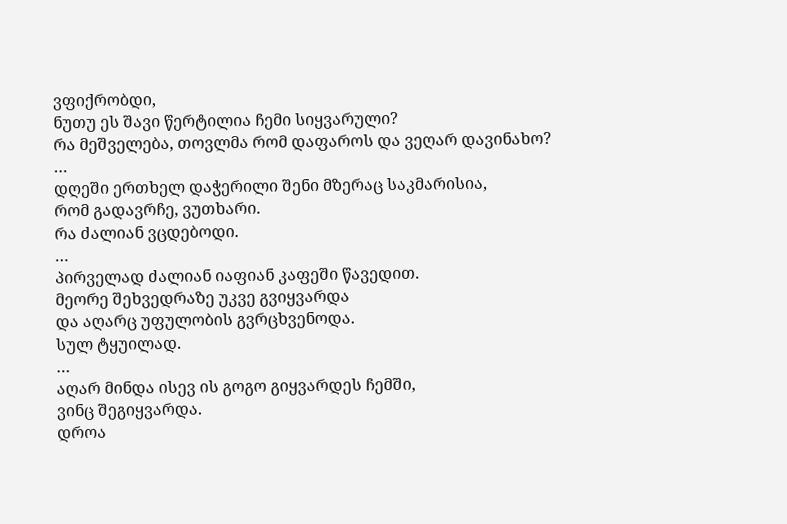ვფიქრობდი,
ნუთუ ეს შავი წერტილია ჩემი სიყვარული?
რა მეშველება, თოვლმა რომ დაფაროს და ვეღარ დავინახო?
…
დღეში ერთხელ დაჭერილი შენი მზერაც საკმარისია,
რომ გადავრჩე, ვუთხარი.
რა ძალიან ვცდებოდი.
…
პირველად ძალიან იაფიან კაფეში წავედით.
მეორე შეხვედრაზე უკვე გვიყვარდა
და აღარც უფულობის გვრცხვენოდა.
სულ ტყუილად.
…
აღარ მინდა ისევ ის გოგო გიყვარდეს ჩემში,
ვინც შეგიყვარდა.
დროა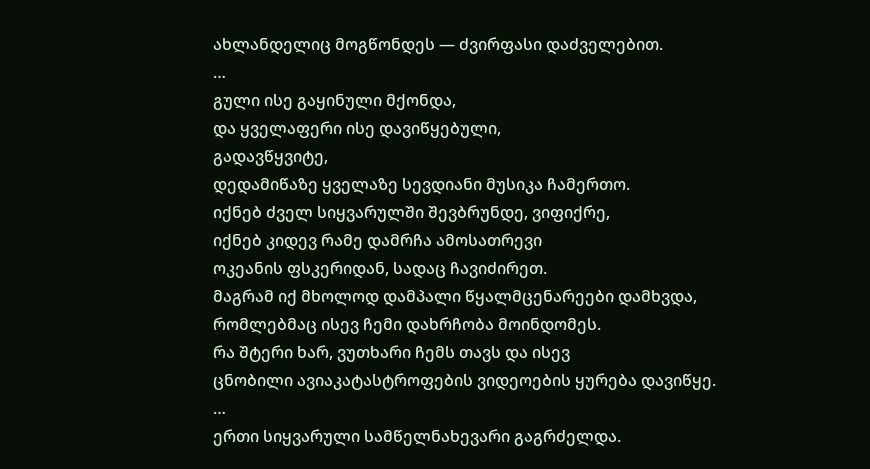ახლანდელიც მოგწონდეს — ძვირფასი დაძველებით.
…
გული ისე გაყინული მქონდა,
და ყველაფერი ისე დავიწყებული,
გადავწყვიტე,
დედამიწაზე ყველაზე სევდიანი მუსიკა ჩამერთო.
იქნებ ძველ სიყვარულში შევბრუნდე, ვიფიქრე,
იქნებ კიდევ რამე დამრჩა ამოსათრევი
ოკეანის ფსკერიდან, სადაც ჩავიძირეთ.
მაგრამ იქ მხოლოდ დამპალი წყალმცენარეები დამხვდა,
რომლებმაც ისევ ჩემი დახრჩობა მოინდომეს.
რა შტერი ხარ, ვუთხარი ჩემს თავს და ისევ
ცნობილი ავიაკატასტროფების ვიდეოების ყურება დავიწყე.
…
ერთი სიყვარული სამწელნახევარი გაგრძელდა.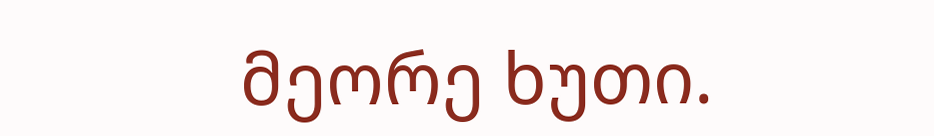მეორე ხუთი.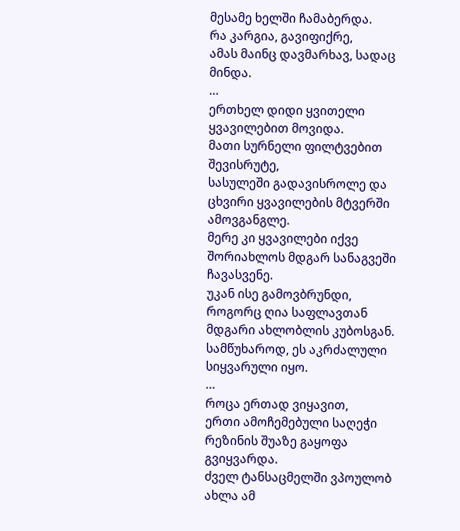მესამე ხელში ჩამაბერდა.
რა კარგია, გავიფიქრე,
ამას მაინც დავმარხავ, სადაც მინდა.
…
ერთხელ დიდი ყვითელი ყვავილებით მოვიდა.
მათი სურნელი ფილტვებით შევისრუტე,
სასულეში გადავისროლე და ცხვირი ყვავილების მტვერში ამოვგანგლე.
მერე კი ყვავილები იქვე შორიახლოს მდგარ სანაგვეში ჩავასვენე.
უკან ისე გამოვბრუნდი,
როგორც ღია საფლავთან მდგარი ახლობლის კუბოსგან.
სამწუხაროდ, ეს აკრძალული სიყვარული იყო.
…
როცა ერთად ვიყავით,
ერთი ამოჩემებული საღეჭი რეზინის შუაზე გაყოფა გვიყვარდა.
ძველ ტანსაცმელში ვპოულობ ახლა ამ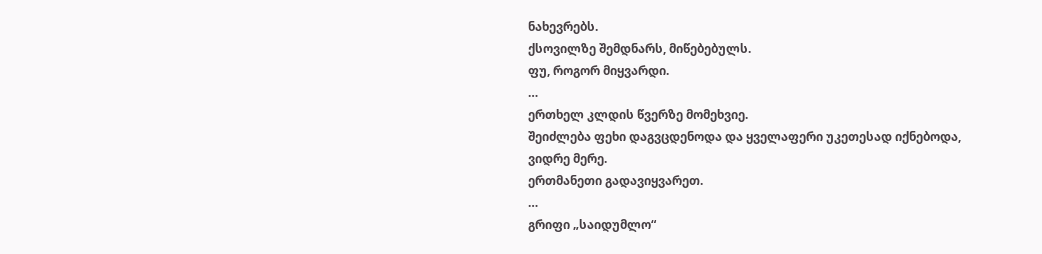ნახევრებს.
ქსოვილზე შემდნარს, მიწებებულს.
ფუ, როგორ მიყვარდი.
…
ერთხელ კლდის წვერზე მომეხვიე.
შეიძლება ფეხი დაგვცდენოდა და ყველაფერი უკეთესად იქნებოდა,
ვიდრე მერე.
ერთმანეთი გადავიყვარეთ.
…
გრიფი „საიდუმლო“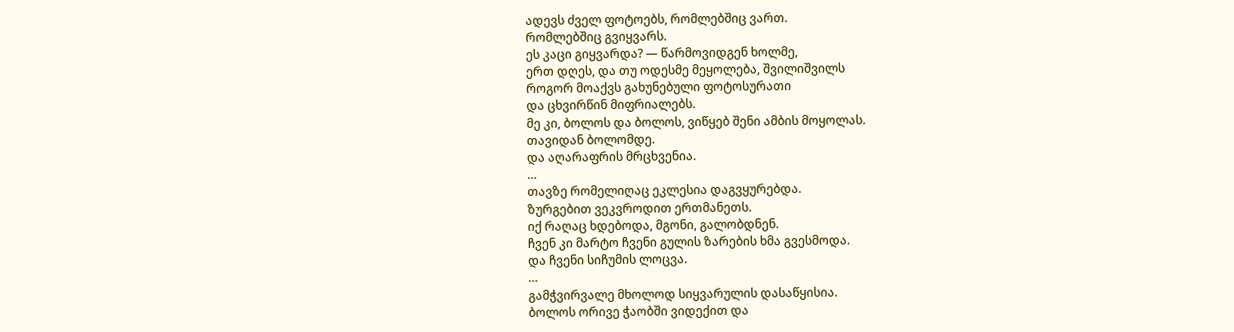ადევს ძველ ფოტოებს, რომლებშიც ვართ.
რომლებშიც გვიყვარს.
ეს კაცი გიყვარდა? — წარმოვიდგენ ხოლმე,
ერთ დღეს, და თუ ოდესმე მეყოლება, შვილიშვილს
როგორ მოაქვს გახუნებული ფოტოსურათი
და ცხვირწინ მიფრიალებს.
მე კი, ბოლოს და ბოლოს, ვიწყებ შენი ამბის მოყოლას.
თავიდან ბოლომდე.
და აღარაფრის მრცხვენია.
…
თავზე რომელიღაც ეკლესია დაგვყურებდა.
ზურგებით ვეკვროდით ერთმანეთს.
იქ რაღაც ხდებოდა, მგონი, გალობდნენ.
ჩვენ კი მარტო ჩვენი გულის ზარების ხმა გვესმოდა.
და ჩვენი სიჩუმის ლოცვა.
…
გამჭვირვალე მხოლოდ სიყვარულის დასაწყისია.
ბოლოს ორივე ჭაობში ვიდექით და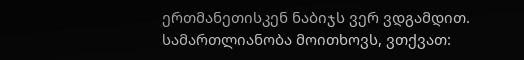ერთმანეთისკენ ნაბიჯს ვერ ვდგამდით.
სამართლიანობა მოითხოვს, ვთქვათ: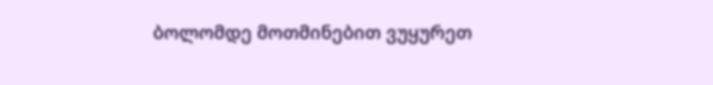ბოლომდე მოთმინებით ვუყურეთ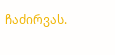ჩაძირვას.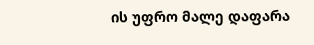ის უფრო მალე დაფარა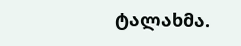ტალახმა.